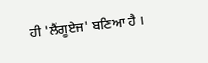ਹੀ 'ਲੈਂਗੂਏਜ' ਬਣਿਆ ਹੈ ।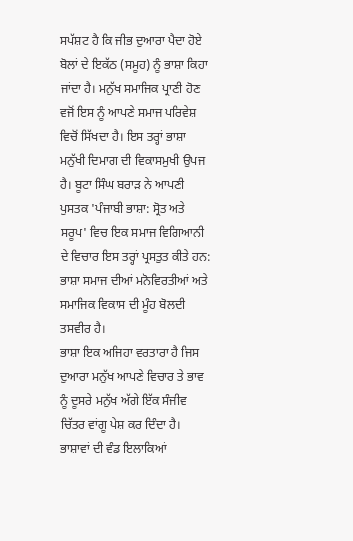ਸਪੱਸ਼ਟ ਹੈ ਕਿ ਜੀਭ ਦੁਆਰਾ ਪੈਦਾ ਹੋਏ ਬੋਲਾਂ ਦੇ ਇਕੱਠ (ਸਮੂਹ) ਨੂੰ ਭਾਸ਼ਾ ਕਿਹਾ ਜਾਂਦਾ ਹੈ। ਮਨੁੱਖ ਸਮਾਜਿਕ ਪ੍ਰਾਣੀ ਹੋਣ ਵਜੋਂ ਇਸ ਨੂੰ ਆਪਣੇ ਸਮਾਜ ਪਰਿਵੇਸ਼ ਵਿਚੋਂ ਸਿੱਖਦਾ ਹੈ। ਇਸ ਤਰ੍ਹਾਂ ਭਾਸ਼ਾ ਮਨੁੱਖੀ ਦਿਮਾਗ ਦੀ ਵਿਕਾਸਮੁਖੀ ਉਪਜ ਹੈ। ਬੂਟਾ ਸਿੰਘ ਬਰਾੜ ਨੇ ਆਪਣੀ ਪੁਸਤਕ 'ਪੰਜਾਬੀ ਭਾਸ਼ਾ: ਸ੍ਰੋਤ ਅਤੇ ਸਰੂਪ' ਵਿਚ ਇਕ ਸਮਾਜ ਵਿਗਿਆਨੀ ਦੇ ਵਿਚਾਰ ਇਸ ਤਰ੍ਹਾਂ ਪ੍ਰਸਤੁਤ ਕੀਤੇ ਹਨ:
ਭਾਸ਼ਾ ਸਮਾਜ ਦੀਆਂ ਮਨੋਵਿਰਤੀਆਂ ਅਤੇ ਸਮਾਜਿਕ ਵਿਕਾਸ ਦੀ ਮੂੰਹ ਬੋਲਦੀ ਤਸਵੀਰ ਹੈ।
ਭਾਸ਼ਾ ਇਕ ਅਜਿਹਾ ਵਰਤਾਰਾ ਹੈ ਜਿਸ ਦੁਆਰਾ ਮਨੁੱਖ ਆਪਣੇ ਵਿਚਾਰ ਤੇ ਭਾਵ ਨੂੰ ਦੂਸਰੇ ਮਨੁੱਖ ਅੱਗੇ ਇੱਕ ਸੰਜੀਵ ਚਿੱਤਰ ਵਾਂਗੂ ਪੇਸ਼ ਕਰ ਦਿੰਦਾ ਹੈ। ਭਾਸ਼ਾਵਾਂ ਦੀ ਵੰਡ ਇਲਾਕਿਆਂ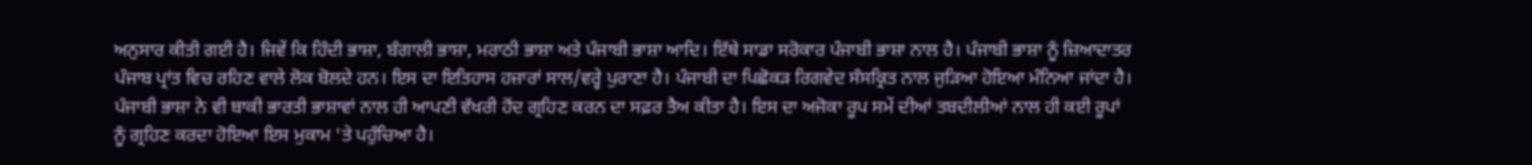ਅਨੁਸਾਰ ਕੀਤੀ ਗਈ ਹੈ। ਜਿਵੇਂ ਕਿ ਹਿੰਦੀ ਭਾਸ਼ਾ, ਬੰਗਾਲੀ ਭਾਸ਼ਾ, ਮਰਾਠੀ ਭਾਸ਼ਾ ਅਤੇ ਪੰਜਾਬੀ ਭਾਸ਼ਾ ਆਦਿ। ਇੱਥੇ ਸਾਡਾ ਸਰੋਕਾਰ ਪੰਜਾਬੀ ਭਾਸ਼ਾ ਨਾਲ ਹੈ। ਪੰਜਾਬੀ ਭਾਸ਼ਾ ਨੂੰ ਜ਼ਿਆਦਾਤਰ ਪੰਜਾਬ ਪ੍ਰਾਂਤ ਵਿਚ ਰਹਿਣ ਵਾਲੇ ਲੋਕ ਬੋਲਦੇ ਹਨ। ਇਸ ਦਾ ਇਤਿਹਾਸ ਹਜ਼ਾਰਾਂ ਸਾਲ/ਵਰ੍ਹੇ ਪੁਰਾਣਾ ਹੈ। ਪੰਜਾਬੀ ਦਾ ਪਿਛੋਕੜ ਰਿਗਵੇਦ ਸੰਸਕ੍ਰਿਤ ਨਾਲ ਜੁੜਿਆ ਹੋਇਆ ਮੰਨਿਆ ਜਾਂਦਾ ਹੈ। ਪੰਜਾਬੀ ਭਾਸ਼ਾ ਨੇ ਵੀ ਬਾਕੀ ਭਾਰਤੀ ਭਾਸ਼ਾਵਾਂ ਨਾਲ ਹੀ ਆਪਣੀ ਵੱਖਰੀ ਹੋਂਦ ਗ੍ਰਹਿਣ ਕਰਨ ਦਾ ਸਫ਼ਰ ਤੈਅ ਕੀਤਾ ਹੈ। ਇਸ ਦਾ ਅਜੋਕਾ ਰੂਪ ਸਮੇਂ ਦੀਆਂ ਤਬਦੀਲੀਆਂ ਨਾਲ ਹੀ ਕਈ ਰੂਪਾਂ ਨੂੰ ਗ੍ਰਹਿਣ ਕਰਦਾ ਹੋਇਆ ਇਸ ਮੁਕਾਮ 'ਤੇ ਪਹੁੰਚਿਆ ਹੈ।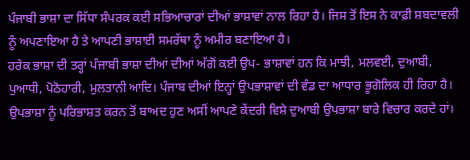ਪੰਜਾਬੀ ਭਾਸ਼ਾ ਦਾ ਸਿੱਧਾ ਸੰਪਰਕ ਕਈ ਸਭਿਆਚਾਰਾਂ ਦੀਆਂ ਭਾਸ਼ਾਵਾਂ ਨਾਲ ਰਿਹਾ ਹੈ। ਜਿਸ ਤੋਂ ਇਸ ਨੇ ਕਾਫ਼ੀ ਸ਼ਬਦਾਵਲੀ ਨੂੰ ਅਪਣਾਇਆ ਹੈ ਤੇ ਆਪਣੀ ਭਾਸ਼ਾਈ ਸਮਰੱਥਾ ਨੂੰ ਅਮੀਰ ਬਣਾਇਆ ਹੈ।
ਹਰੇਕ ਭਾਸ਼ਾ ਦੀ ਤਰ੍ਹਾਂ ਪੰਜਾਬੀ ਭਾਸ਼ਾ ਦੀਆਂ ਦੀਆਂ ਅੱਗੋਂ ਕਈ ਉਪ- ਭਾਸ਼ਾਵਾਂ ਹਨ ਕਿ ਮਾਝੀ, ਮਲਵਈ, ਦੁਆਬੀ, ਪੁਆਧੀ, ਪੋਠੋਹਾਰੀ, ਮੁਲਤਾਨੀ ਆਦਿ। ਪੰਜਾਬ ਦੀਆਂ ਇਨ੍ਹਾਂ ਉਪਭਾਸ਼ਾਵਾਂ ਦੀ ਵੰਡ ਦਾ ਆਧਾਰ ਭੂਗੋਲਿਕ ਹੀ ਰਿਹਾ ਹੈ।
ਉਪਭਾਸ਼ਾ ਨੂੰ ਪਰਿਭਾਸ਼ਤ ਕਰਨ ਤੋਂ ਬਾਅਦ ਹੁਣ ਅਸੀਂ ਆਪਣੇ ਕੇਂਦਰੀ ਵਿਸ਼ੇ ਦੁਆਬੀ ਉਪਭਾਸ਼ਾ ਬਾਰੇ ਵਿਚਾਰ ਕਰਦੇ ਹਾਂ।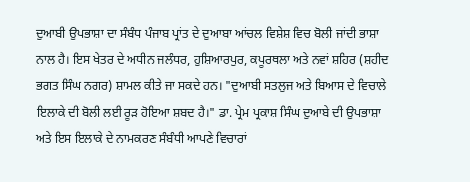ਦੁਆਬੀ ਉਪਭਾਸ਼ਾ ਦਾ ਸੰਬੰਧ ਪੰਜਾਬ ਪ੍ਰਾਂਤ ਦੇ ਦੁਆਬਾ ਆਂਚਲ ਵਿਸ਼ੇਸ਼ ਵਿਚ ਬੋਲੀ ਜਾਂਦੀ ਭਾਸ਼ਾ ਨਾਲ ਹੈ। ਇਸ ਖੇਤਰ ਦੇ ਅਧੀਨ ਜਲੰਧਰ, ਹੁਸ਼ਿਆਰਪੁਰ, ਕਪੂਰਥਲਾ ਅਤੇ ਨਵਾਂ ਸ਼ਹਿਰ (ਸ਼ਹੀਦ ਭਗਤ ਸਿੰਘ ਨਗਰ) ਸ਼ਾਮਲ ਕੀਤੇ ਜਾ ਸਕਦੇ ਹਨ। "ਦੁਆਬੀ ਸਤਲੁਜ ਅਤੇ ਬਿਆਸ ਦੇ ਵਿਚਾਲੇ ਇਲਾਕੇ ਦੀ ਬੋਲੀ ਲਈ ਰੂੜ ਹੋਇਆ ਸ਼ਬਦ ਹੈ।" ਡਾ. ਪ੍ਰੇਮ ਪ੍ਰਕਾਸ਼ ਸਿੰਘ ਦੁਆਬੇ ਦੀ ਉਪਭਾਸ਼ਾ ਅਤੇ ਇਸ ਇਲਾਕੇ ਦੇ ਨਾਮਕਰਣ ਸੰਬੰਧੀ ਆਪਣੇ ਵਿਚਾਰਾਂ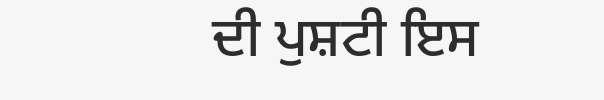ਦੀ ਪੁਸ਼ਟੀ ਇਸ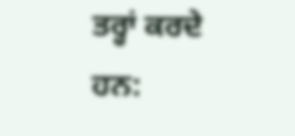ਤਰ੍ਹਾਂ ਕਰਦੇ ਹਨ: